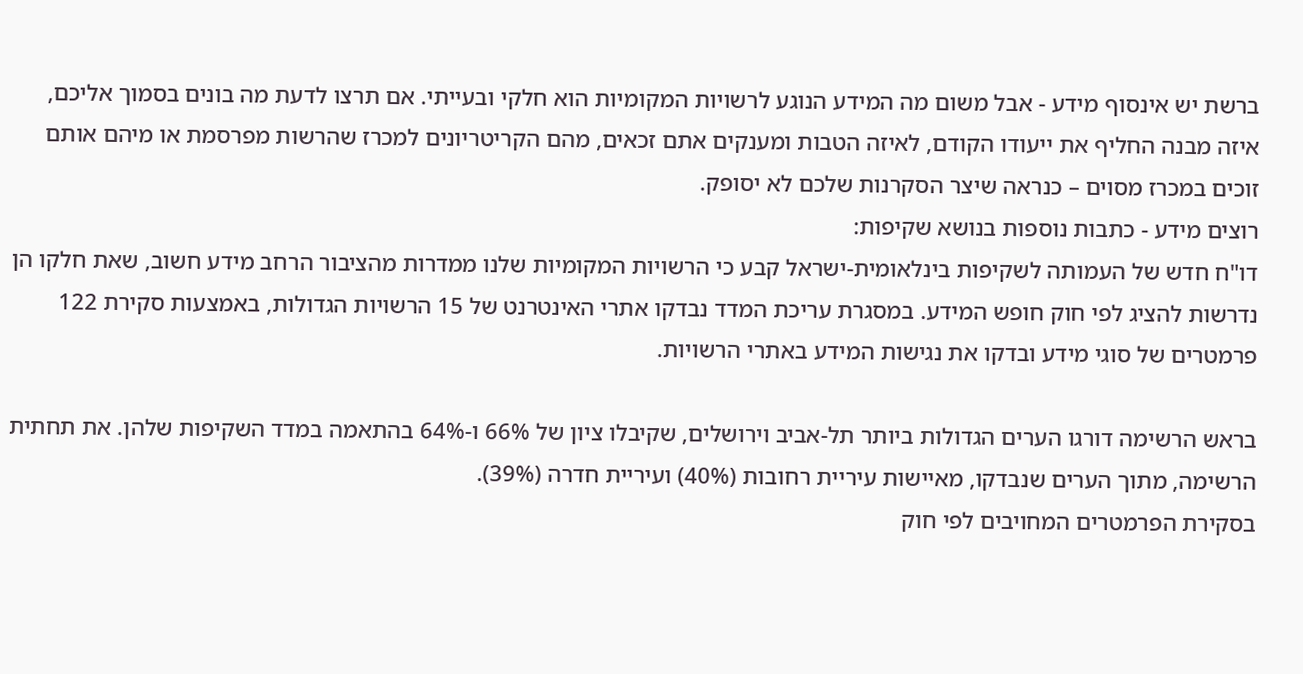ברשת יש אינסוף מידע - אבל משום מה המידע הנוגע לרשויות המקומיות הוא חלקי ובעייתי. אם תרצו לדעת מה בונים בסמוך אליכם, איזה מבנה החליף את ייעודו הקודם, לאיזה הטבות ומענקים אתם זכאים, מהם הקריטריונים למכרז שהרשות מפרסמת או מיהם אותם זוכים במכרז מסוים – כנראה שיצר הסקרנות שלכם לא יסופק.
רוצים מידע - כתבות נוספות בנושא שקיפות:
דו"ח חדש של העמותה לשקיפות בינלאומית-ישראל קבע כי הרשויות המקומיות שלנו ממדרות מהציבור הרחב מידע חשוב, שאת חלקו הן נדרשות להציג לפי חוק חופש המידע. במסגרת עריכת המדד נבדקו אתרי האינטרנט של 15 הרשויות הגדולות, באמצעות סקירת 122 פרמטרים של סוגי מידע ובדקו את נגישות המידע באתרי הרשויות.

בראש הרשימה דורגו הערים הגדולות ביותר תל-אביב וירושלים, שקיבלו ציון של 66% ו-64% בהתאמה במדד השקיפות שלהן. את תחתית הרשימה, מתוך הערים שנבדקו, מאיישות עיריית רחובות (40%) ועיריית חדרה (39%).
בסקירת הפרמטרים המחויבים לפי חוק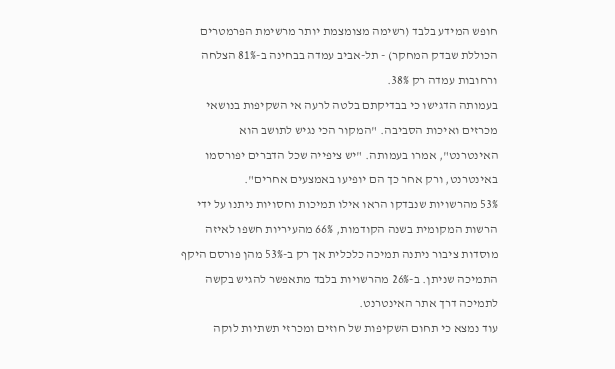חופש המידע בלבד (רשימה מצומצמת יותר מרשימת הפרמטרים הכוללת שבדק המחקר) - תל-אביב עמדה בבחינה ב-81% הצלחה ורחובות עמדה רק 38%.
בעמותה הדגישו כי בבדיקתם בלטה לרעה אי השקיפות בנושאי מכרזים ואיכות הסביבה. "המקור הכי נגיש לתושב הוא האינטרנט", אמרו בעמותה. "יש ציפייה שכל הדברים יפורסמו באינטרנט, ורק אחר כך הם יופיעו באמצעים אחרים".
53% מהרשויות שנבדקו הראו אילו תמיכות וחסויות ניתנו על ידי הרשות המקומית בשנה הקודמות, 66% מהעיריות חשפו לאיזה מוסדות ציבור ניתנה תמיכה כלכלית אך רק ב-53% מהן פורסם היקף התמיכה שניתן. ב-26% מהרשויות בלבד מתאפשר להגיש בקשה לתמיכה דרך אתר האינטרנט.
עוד נמצא כי תחום השקיפות של חוזים ומכרזי תשתיות לוקה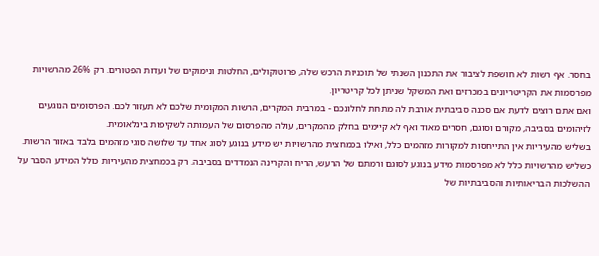בחסר. אף רשות לא חושפת לציבור את התכנון השנתי של תוכניות הרכש שלה, פרוטוקולים, החלטות ונימוקים של ועדות הפטורים. רק 26% מהרשויות מפרסמות את הקריטריונים במכרזים ואת המשקל שניתן לכל קריטריון.
ואם אתם רוצים לדעת אם סכנה סביבתית אורבת לה מתחת לחלונכם - במרבית המקרים, הרשות המקומית שלכם לא תעזור לכם. הפרסומים הנוגעים לזיהומים בסביבה, מקורם וסוגם, חסרים מאוד ואף לא קיימים בחלק מהמקרים, עולה מהפרסום של העמותה לשקיפות בינלאומית.
בשליש מהעיריות אין התייחסות למקורות מזהמים כלל, ואילו בכמחצית מהרשויות יש מידע בנוגע לסוג אחד עד שלושה סוגי מזהמים בלבד באזור הרשות. כשליש מהרשויות כלל לא מפרסמות מידע בנוגע לסוגם ורמתם של הרעש, הריח והקרינה הנמדדים בסביבה. רק בכמחצית מהעיריות כולל המידע הסבר על ההשלכות הבריאותיות והסביבתיות של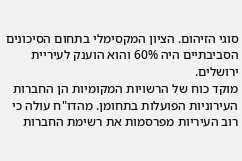סוגי הזיהום. הציון המקסימלי בתחום הסיכונים הסביבתיים היה 60% והוא הוענק לעיריית ירושלים.
מוקד כוח של הרשויות המקומיות הן החברות העירוניות הפועלות בתחומן. מהדו"ח עולה כי רוב העיריות מפרסמות את רשימת החברות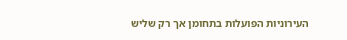העירוניות הפועלות בתחומן אך רק שליש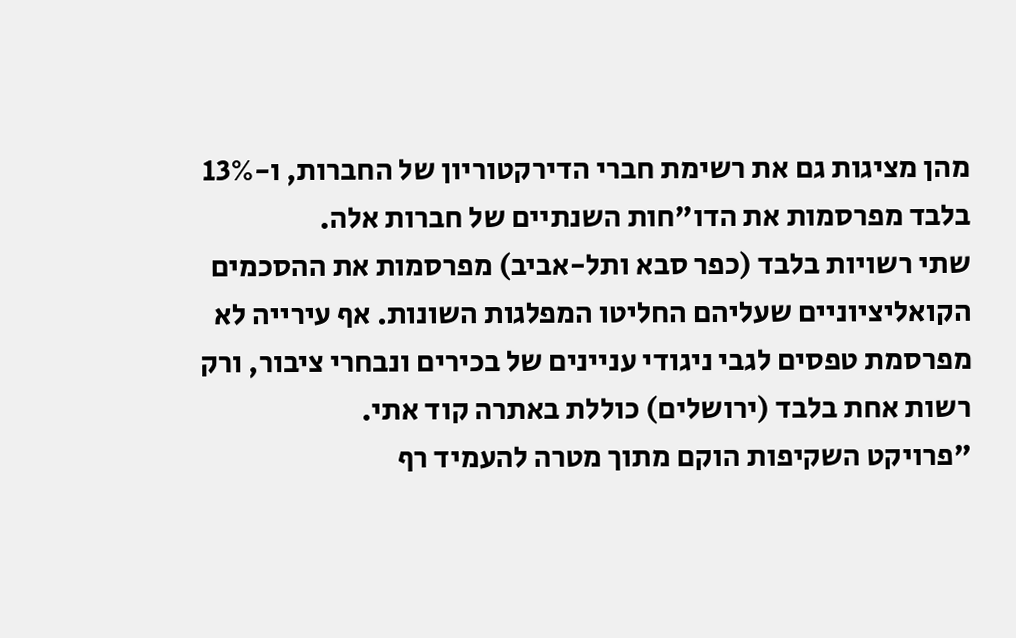מהן מציגות גם את רשימת חברי הדירקטוריון של החברות, ו-13% בלבד מפרסמות את הדו"חות השנתיים של חברות אלה.
שתי רשויות בלבד (כפר סבא ותל-אביב) מפרסמות את ההסכמים הקואליציוניים שעליהם החליטו המפלגות השונות. אף עירייה לא מפרסמת טפסים לגבי ניגודי עניינים של בכירים ונבחרי ציבור, ורק רשות אחת בלבד (ירושלים) כוללת באתרה קוד אתי.
"פרויקט השקיפות הוקם מתוך מטרה להעמיד רף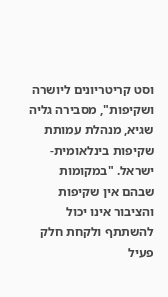וסט קריטריונים ליושרה ושקיפות", מסבירה גליה שגיא, מנהלת עמותת שקיפות בינלאומית-ישראל. "במקומות שבהם אין שקיפות והציבור אינו יכול להשתתף ולקחת חלק פעיל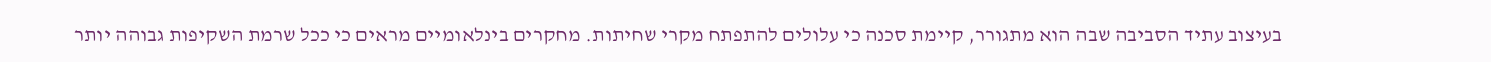בעיצוב עתיד הסביבה שבה הוא מתגורר, קיימת סכנה כי עלולים להתפתח מקרי שחיתות. מחקרים בינלאומיים מראים כי ככל שרמת השקיפות גבוהה יותר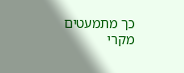כך מתמעטים מקרי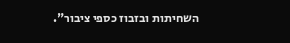השחיתות ובזבוז כספי ציבור".